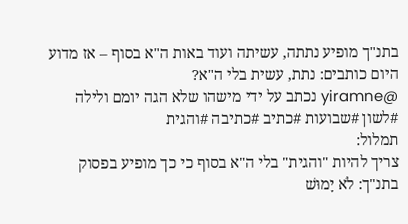בתנ"ך מופיע נתתה, עשיתה ועוד באות ה"א בסוף – אז מדוע היום כותבים: נתת, עשית בלי ה"א?
@yiramne נכתב על ידי מישהו שלא הגה יומם ולילה #לשון #שבועות #כתיב #כתיבה #והגית
תמלול:
צריך להיות "והגית" בלי ה"א בסוף כי כך מופיע בפסוק בתנ"ך: לֹא יָמוּשׁ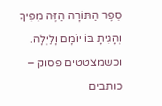סֵפֶר הַתּוֹרָה הַזֶּה מִפִּיךָ וְהָגִיתָ בּוֹ יוֹמָם וָלַיְלָה.
וכשמצטטים פסוק – כותבים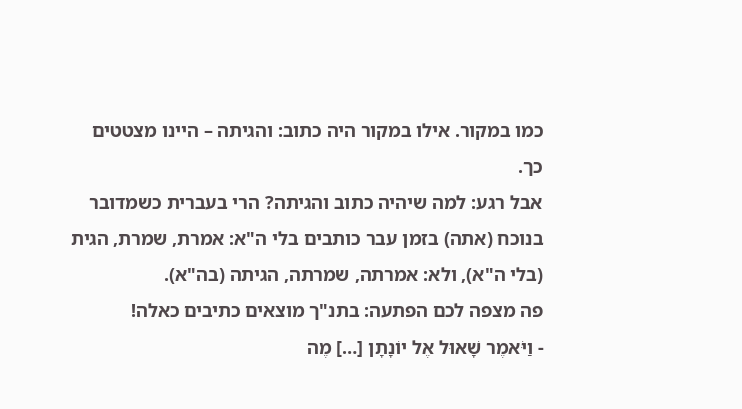כמו במקור. אילו במקור היה כתוב: והגיתה – היינו מצטטים כך.
אבל רגע: למה שיהיה כתוב והגיתה? הרי בעברית כשמדובר בנוכח (אתה) בזמן עבר כותבים בלי ה"א: אמרת, שמרת, הגית (בלי ה"א), ולא: אמרתה, שמרתה, הגיתה (בה"א).
פה מצפה לכם הפתעה: בתנ"ך מוצאים כתיבים כאלה!
- וַיֹּאמֶר שָׁאוּל אֶל יוֹנָתָן […] מֶה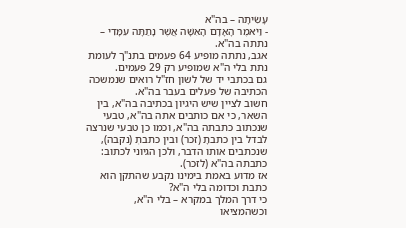עָשִׂיתָה – בה"א
- וַיֹּאמֶר הָאָדָם הָאִשָּׁה אֲשֶׁר נָתַתָּה עִמָּדִי – נתתה בה"א.
אגב, נתתה מופיע 64 פעמים בתנ"ך לעומת נתת בלי ה"א שמופיע רק 29 פעמים.
גם בכתבי יד של לשון חז"ל רואים שנמשכה הכתיבה של פעלים בעבר בה"א.
חשוב לציין שיש היגיון בכתיבה בה"א, בין השאר, כי אם כותבים אתה בה"א, טבעי שנכתוב כתבתה בה"א, וכמו כן טבעי שנרצה לבדל בין כתבתָ (זכר) ובין כתבתְ (נקבה), שנכתבים אותו הדבר, ולכן הגיוני לכתוב: כתבתה בה"א (לזכר).
אז מדוע באמת בימינו נקבע שהתקן הוא כתבת וכדומה בלי ה"א?
כי דרך המלך במקרא – בלי ה"א, וכשהמציאו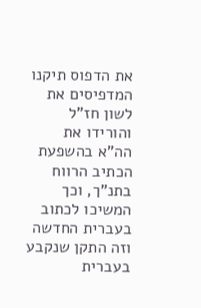את הדפוס תיקנו המדפיסים את לשון חז"ל והורידו את הה"א בהשפעת הכתיב הרווח בתנ"ך, וכך המשיכו לכתוב בעברית החדשה וזה התקן שנקבע בעברית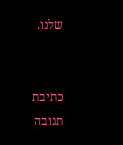שלנו.


כתיבת תגובה